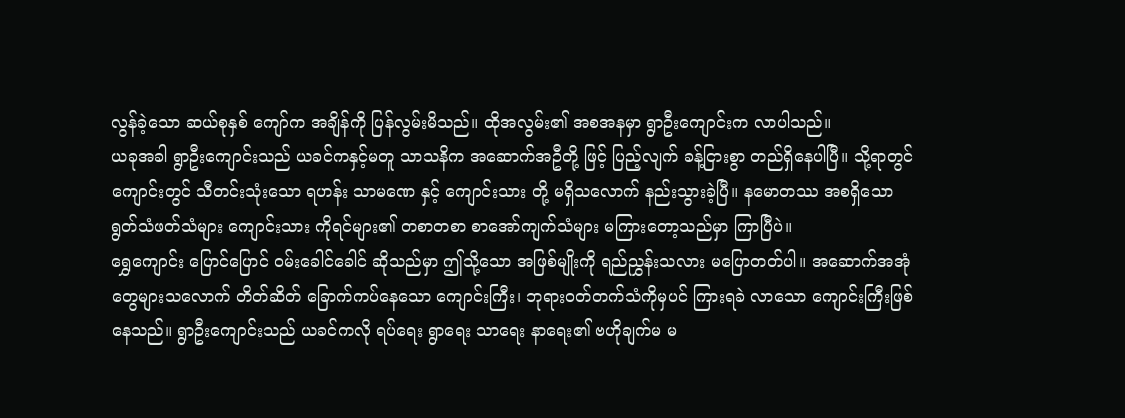လွန်ခဲ့သော ဆယ်စုနှစ် ကျော်က အချိန်ကို ပြန်လွမ်းမိသည်။ ထိုအလွမ်း၏ အစအနမှာ ရွာဦးကျောင်းက လာပါသည်။
ယခုအခါ ရွာဦးကျောင်းသည် ယခင်ကနှင့်မတူ သာသနိက အဆောက်အဦတို့ ဖြင့် ပြည့်လျက် ခန့်ငြားစွာ တည်ရှိနေပါပြီ။ သို့ရာတွင် ကျောင်းတွင် သီတင်းသုံးသော ရဟန်း သာမဏေ နှင့် ကျောင်းသား တို့ မရှိသလောက် နည်းသွားခဲ့ပြီ။ နမောတဿ အစရှိသော ရွတ်သံဖတ်သံများ ကျောင်းသား ကိုရင်များ၏ တစာတစာ စာအော်ကျက်သံများ မကြားတော့သည်မှာ ကြာပြီပဲ။
ရွှေကျောင်း ပြောင်ပြောင် ဝမ်းခေါင်ခေါင် ဆိုသည်မှာ ဤသို့သော အဖြစ်မျိုးကို ရည်ညွှန်းသလား မပြောတတ်ပါ။ အဆောက်အအုံတွေများသလောက် တိတ်ဆိတ် ခြောက်ကပ်နေသော ကျောင်းကြီး၊ ဘုရားဝတ်တက်သံကိုမှပင် ကြားရခဲ လာသော ကျောင်းကြီးဖြစ်နေသည်။ ရွာဦးကျောင်းသည် ယခင်ကလို ရပ်ရေး ရွာရေး သာရေး နာရေး၏ ဗဟိုချက်မ မ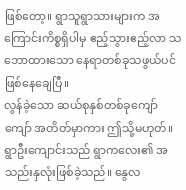ဖြစ်တော့။ ရွာသူရွာသားများက အကြောင်းကိစ္စရှိပါမှ ဧည့်သွားဧည့်လာ သဘောထားသော နေရာတစ်ခုသဖွယ်ပင်ဖြစ်နေချေပြီ။
လွန်ခဲ့သော ဆယ်စုနှစ်တစ်ခုကျော်ကျော် အတိတ်မှာကား ဤသို့မဟုတ်။ ရွာဦးကျောင်းသည် ရွာကလေး၏ အသည်းနှလုံးဖြစ်ခဲ့သည်။ နွေလ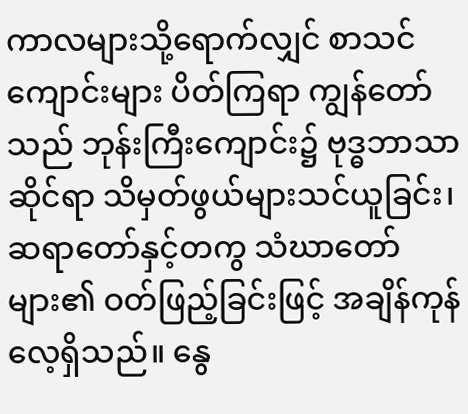ကာလများသို့ရောက်လျှင် စာသင်ကျောင်းများ ပိတ်ကြရာ ကျွန်တော်သည် ဘုန်းကြီးကျောင်း၌ ဗုဒ္ဓဘာသာဆိုင်ရာ သိမှတ်ဖွယ်များသင်ယူခြင်း၊ ဆရာတော်နှင့်တကွ သံဃာတော်များ၏ ဝတ်ဖြည့်ခြင်းဖြင့် အချိန်ကုန်လေ့ရှိသည်။ နွေ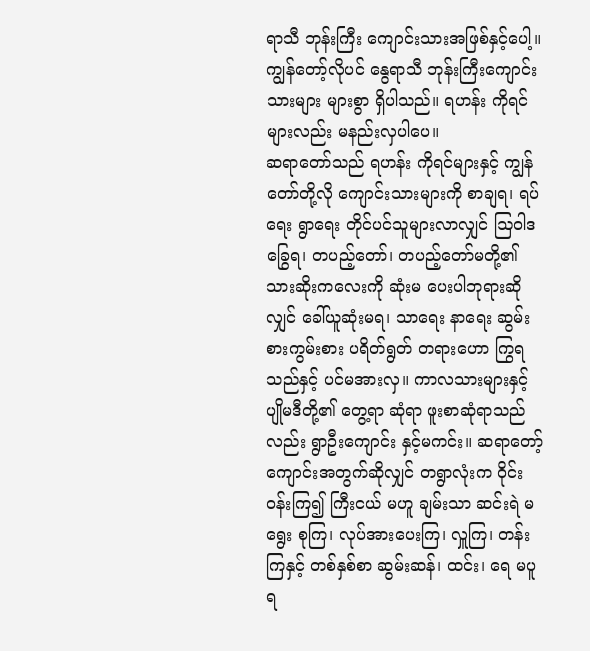ရာသီ ဘုန်းကြီး ကျောင်းသားအဖြစ်နှင့်ပေါ့။ ကျွန်တော့်လိုပင် နွေရာသီ ဘုန်းကြီးကျောင်းသားများ များစွာ ရှိပါသည်။ ရဟန်း ကိုရင်များလည်း မနည်းလှပါပေ။
ဆရာတော်သည် ရဟန်း ကိုရင်များနှင့် ကျွန်တော်တို့လို ကျောင်းသားများကို စာချရ၊ ရပ်ရေး ရွာရေး တိုင်ပင်သူများလာလျှင် ဩဝါဒ ခြွေရ၊ တပည့်တော်၊ တပည့်တော်မတို့၏ သားဆိုးကလေးကို ဆုံးမ ပေးပါဘုရားဆိုလျှင် ခေါ်ယူဆုံးမရ၊ သာရေး နာရေး ဆွမ်းစားကွမ်းစား ပရိတ်ရွတ် တရားဟော ကြွရသည်နှင့် ပင်မအားလှ။ ကာလသားများနှင့် ပျိုမဒီတို့၏ တွေ့ရာ ဆုံရာ ဖူးစာဆုံရာသည်လည်း ရွာဦးကျောင်း နှင့်မကင်း။ ဆရာတော့်ကျောင်းအတွက်ဆိုလျှင် တရွာလုံးက ဝိုင်းဝန်းကြ၍ ကြီးငယ် မဟူ ချမ်းသာ ဆင်းရဲ မရွေး စုကြ၊ လုပ်အားပေးကြ၊ လှူကြ၊ တန်းကြနှင့် တစ်နှစ်စာ ဆွမ်းဆန်၊ ထင်း၊ ရေ မပူရ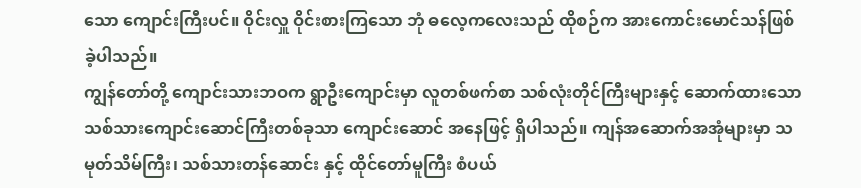သော ကျောင်းကြီးပင်။ ဝိုင်းလှူ ဝိုင်းစားကြသော ဘုံ ဓလေ့ကလေးသည် ထိုစဉ်က အားကောင်းမောင်သန်ဖြစ်ခဲ့ပါသည်။
ကျွန်တော်တို့ ကျောင်းသားဘဝက ရွာဦးကျောင်းမှာ လူတစ်ဖက်စာ သစ်လုံးတိုင်ကြီးများနှင့် ဆောက်ထားသော သစ်သားကျောင်းဆောင်ကြီးတစ်ခုသာ ကျောင်းဆောင် အနေဖြင့် ရှိပါသည်။ ကျန်အဆောက်အအုံများမှာ သမုတ်သိမ်ကြီး၊ သစ်သားတန်ဆောင်း နှင့် ထိုင်တော်မူကြီး စံပယ်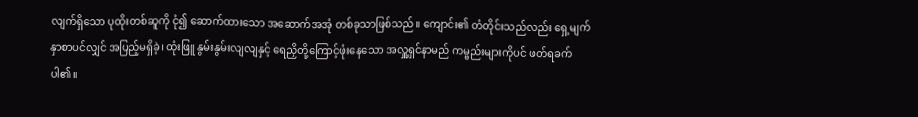လျက်ရှိသော ပုထိုးတစ်ဆူကို ငုံ၍ ဆောက်ထားသော အဆောက်အအုံ တစ်ခုသာဖြစ်သည်။ ကျောင်း၏ တံတိုင်းသည်လည်း ရှေ့မျက်နှာစာပင်လျှင် အပြည့်မရှိခဲ့၊ ထုံးဖြူ နွမ်းနွမ်းလျလျနှင့် ရေညှိတို့ကြောင့်ဖုံးနေသော အလှူ့ရှင်နာမည် ကမ္ဗည်းများကိုပင် ဖတ်ရခက်ပါ၏။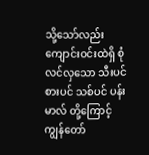သို့သော်လည်း ကျောင်းဝင်းထဲရှိ စုံလင်လှသော သီးပင်စားပင် သစ်ပင် ပန်းမာလ် တို့ကြောင့် ကျွန်တော်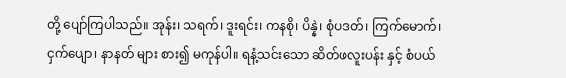တို့ ပျော်ကြပါသည်။ အုန်း၊ သရက်၊ ဒူးရင်း၊ ကနစို၊ ပိန္နဲ၊ စုံပဒတ်၊ ကြက်မောက်၊ ငှက်ပျော၊ နာနတ် များ စား၍ မကုန်ပါ။ ရနံ့သင်းသော ဆိတ်ဖလူးပန်း နှင့် စံပယ်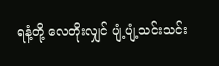ရနံ့တို့ လေတိုးလျှင် ပျံ့ပျံ့သင်းသင်း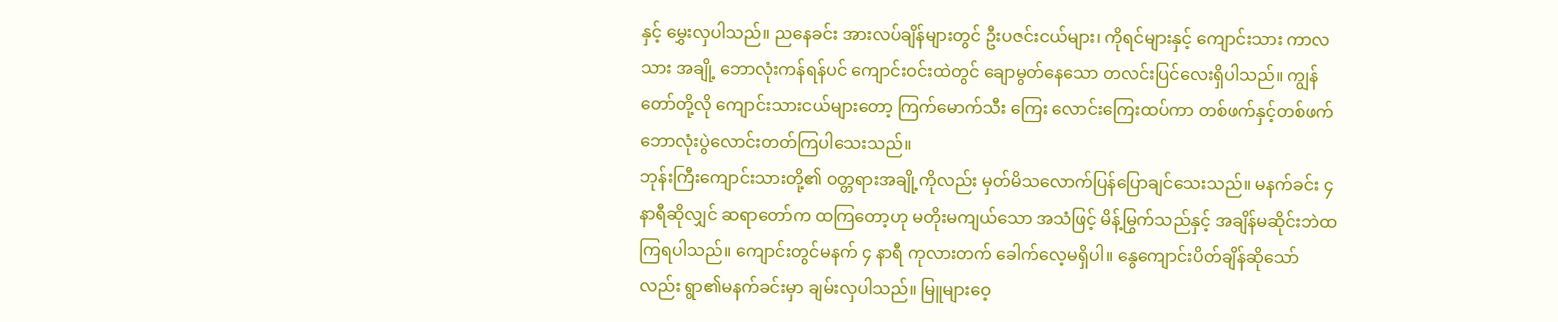နှင့် မွှေးလှပါသည်။ ညနေခင်း အားလပ်ချိန်များတွင် ဦးပဇင်းငယ်များ၊ ကိုရင်များနှင့် ကျောင်းသား ကာလသား အချို့ ဘောလုံးကန်ရန်ပင် ကျောင်းဝင်းထဲတွင် ချောမွတ်နေသော တလင်းပြင်လေးရှိပါသည်။ ကျွန်တော်တို့လို ကျောင်းသားငယ်များတော့ ကြက်မောက်သီး ကြေး လောင်းကြေးထပ်ကာ တစ်ဖက်နှင့်တစ်ဖက် ဘောလုံးပွဲလောင်းတတ်ကြပါသေးသည်။
ဘုန်းကြီးကျောင်းသားတို့၏ ဝတ္တရားအချို့ကိုလည်း မှတ်မိသလောက်ပြန်ပြောချင်သေးသည်။ မနက်ခင်း ၄ နာရီဆိုလျှင် ဆရာတော်က ထကြတော့ဟု မတိုးမကျယ်သော အသံဖြင့် မိန့်မြွက်သည်နှင့် အချိန်မဆိုင်းဘဲထကြရပါသည်။ ကျောင်းတွင်မနက် ၄ နာရီ ကုလားတက် ခေါက်လေ့မရှိပါ။ နွေကျောင်းပိတ်ချိန်ဆိုသော်လည်း ရွာ၏မနက်ခင်းမှာ ချမ်းလှပါသည်။ မြူများဝေ့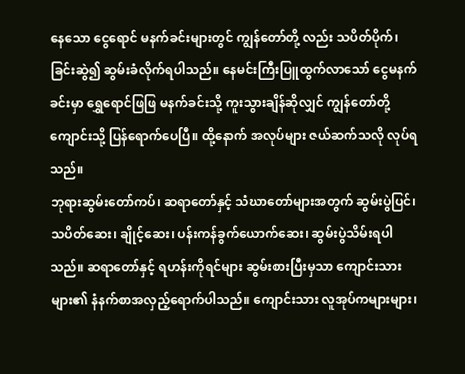နေသော ငွေရောင် မနက်ခင်းများတွင် ကျွန်တော်တို့ လည်း သပိတ်ပိုက်၊ ခြင်းဆွဲ၍ ဆွမ်းခံလိုက်ရပါသည်။ နေမင်းကြီးပြူထွက်လာသော် ငွေမနက်ခင်းမှာ ရွှေရောင်ဖြဖြ မနက်ခင်းသို့ ကူးသွားချိန်ဆိုလျှင် ကျွန်တော်တို့ ကျောင်းသို့ ပြန်ရောက်ပေပြီ။ ထို့နောက် အလုပ်များ ဇယ်ဆက်သလို လုပ်ရသည်။
ဘုရားဆွမ်းတော်ကပ်၊ ဆရာတော်နှင့် သံဃာတော်များအတွက် ဆွမ်းပွဲပြင်၊ သပိတ်ဆေး၊ ချိုင့်ဆေး၊ ပန်းကန်ခွက်ယောက်ဆေး၊ ဆွမ်းပွဲသိမ်းရပါသည်။ ဆရာတော်နှင့် ရဟန်းကိုရင်များ ဆွမ်းစားပြီးမှသာ ကျောင်းသားများ၏ နံနက်စာအလှည့်ရောက်ပါသည်။ ကျောင်းသား လူအုပ်ကများများ၊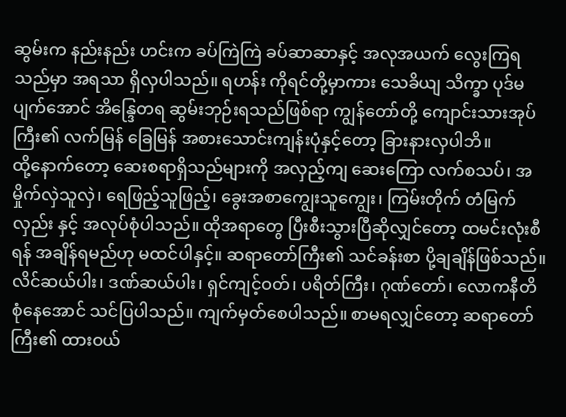ဆွမ်းက နည်းနည်း ဟင်းက ခပ်ကြဲကြဲ ခပ်ဆာဆာနှင့် အလုအယက် လွေးကြရသည်မှာ အရသာ ရှိလှပါသည်။ ရဟန်း ကိုရင်တို့မှာကား သေခိယျ သိက္ခာ ပုဒ်မပျက်အောင် အိန္ဒြေတရ ဆွမ်းဘုဉ်းရသည်ဖြစ်ရာ ကျွန်တော်တို့ ကျောင်းသားအုပ်ကြီး၏ လက်မြန် ခြေမြန် အစားသောင်းကျန်းပုံနှင့်တော့ ခြားနားလှပါဘိ။
ထို့နောက်တော့ ဆေးစရာရှိသည်များကို အလှည့်ကျ ဆေးကြော လက်စသပ်၊ အမှိုက်လှဲသူလှဲ၊ ရေဖြည့်သူဖြည့်၊ ခွေးအစာကျွေးသူကျွေး၊ ကြမ်းတိုက် တံမြက်လှည်း နှင့် အလုပ်စုံပါသည်။ ထိုအရာတွေ ပြီးစီးသွားပြီဆိုလျှင်တော့ ထမင်းလုံးစီရန် အချိန်ရမည်ဟု မထင်ပါနှင့်။ ဆရာတော်ကြီး၏ သင်ခန်းစာ ပို့ချချိန်ဖြစ်သည်။ လိင်ဆယ်ပါး၊ ဒဏ်ဆယ်ပါး၊ ရှင်ကျင့်ဝတ်၊ ပရိတ်ကြီး၊ ဂုဏ်တော်၊ လောကနီတိ စုံနေအောင် သင်ပြပါသည်။ ကျက်မှတ်စေပါသည်။ စာမရလျှင်တော့ ဆရာတော်ကြီး၏ ထားဝယ်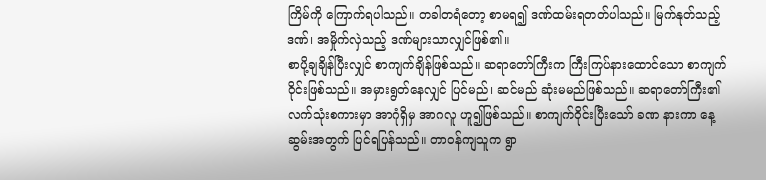ကြိမ်ကို ကြောက်ရပါသည်။ တခါတရံတော့ စာမရ၍ ဒဏ်ထမ်းရတတ်ပါသည်။ မြက်နုတ်သည့်ဒဏ်၊ အမှိုက်လှဲသည့် ဒဏ်များသာလျှင်ဖြစ်၏။
စာပို့ချချိန်ပြီးလျှင် စာကျက်ချိန်ဖြစ်သည်။ ဆရာတော်ကြီးက ကြီးကြပ်နားထောင်သော စာကျက်ဝိုင်းဖြစ်သည်။ အမှားရွတ်နေလျှင် ပြင်မည်၊ ဆင်မည် ဆုံးမမည်ဖြစ်သည်။ ဆရာတော်ကြီး၏ လက်သုံးစကားမှာ အာဂုံရှိမှ အာဂလူ ဟူ၍ဖြစ်သည်။ စာကျက်ဝိုင်းပြီးသော် ခဏ နားကာ နေ့ဆွမ်းအတွက် ပြင်ရပြန်သည်။ တာဝန်ကျသူက ရွာ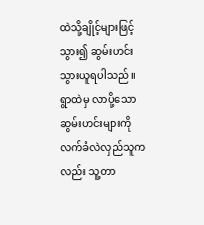ထဲသို့ချိုင့်များဖြင့် သွား၍ ဆွမ်းဟင်း သွားယူရပါသည်။ ရွာထဲမှ လာပို့သော ဆွမ်းဟင်းများကို လက်ခံလဲလှည်သူကလည်း သူ့တာ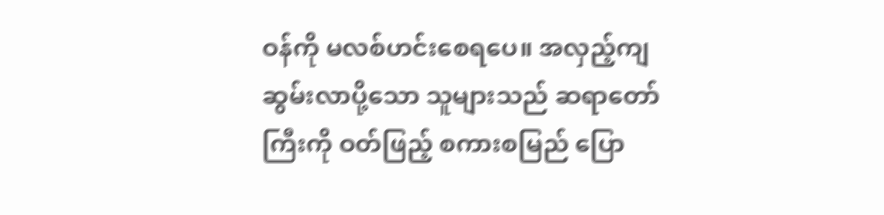ဝန်ကို မလစ်ဟင်းစေရပေ။ အလှည့်ကျ ဆွမ်းလာပို့သော သူများသည် ဆရာတော်ကြီးကို ဝတ်ဖြည့် စကားစမြည် ပြော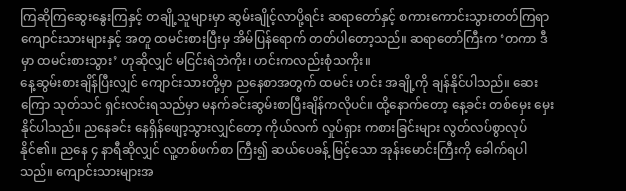ကြဆိုကြဆွေးနွေးကြနှင့် တချို့သူများမှာ ဆွမ်းချိုင့်လာပို့ရင်း ဆရာတော်နှင့် စကားကောင်းသွားတတ်ကြရာ ကျောင်းသားများနှင့် အတူ ထမင်းစားပြီးမှ အိမ်ပြန်ရောက် တတ်ပါတော့သည်။ ဆရာတော်ကြီးက ‘တကာ ဒီမှာ ထမင်းစားသွား’ ဟုဆိုလျှင် မငြင်းရဲဘဲကိုး၊ ဟင်းကလည်းစုံသကိုး။
နေ့ဆွမ်းစားချိန်ပြီးလျှင် ကျောင်းသားတို့မှာ ညနေစာအတွက် ထမင်း ဟင်း အချို့ကို ချန်နိုင်ပါသည်။ ဆေးကြော သုတ်သင် ရှင်းလင်းရသည်မှာ မနက်ခင်းဆွမ်းစာပြီးချိန်ကလိုပင်။ ထို့နောက်တော့ နေ့ခင်း တစ်မှေး မှေးနိုင်ပါသည်။ ညနေခင်း နေရှိန်ဖျော့သွားလျှင်တော့ ကိုယ်လက် လှုပ်ရှား ကစားခြင်းများ လွတ်လပ်စွာလုပ်နိုင်၏။ ညနေ ၄ နာရီဆိုလျှင် လူ့တစ်ဖက်စာ ကြီး၍ ဆယ်ပေခန့် မြင့်သော အုန်းမောင်းကြီးကို ခေါက်ရပါသည်။ ကျောင်းသားများအ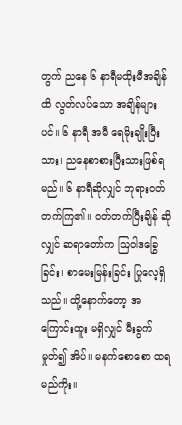တွက် ညနေ ၆ နာရီမထိုးမီအချိန်ထိ လွတ်လပ်သော အချိန်များပင်။ ၆ နာရီ အမီ ရေမိုးချိုးပြီးသား၊ ညနေစာစားပြီးသားဖြစ်ရမည်။ ၆ နာရီဆိုလျှင် ဘုရားဝတ်တက်ကြ၏။ ဝတ်တက်ပြီးချိန် ဆိုလျှင် ဆရာတော်က ဩဝါဒခြွေခြင်း၊ စာမေးမြန်းခြင်း ပြုလေ့ရှိသည်။ ထို့နောက်တော့ အကြောင်းထူး မရှိလျှင် မီးခွက်မှုတ်၍ အိပ်။ မနက်စောစော ထရမည်ကိုး။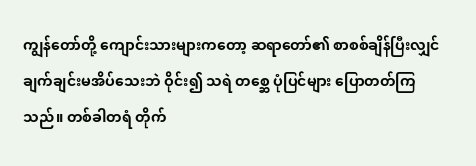ကျွန်တော်တို့ ကျောင်းသားများကတော့ ဆရာတော်၏ စာစစ်ချိန်ပြီးလျှင် ချက်ချင်းမအိပ်သေးဘဲ ဝိုင်း၍ သရဲ တစ္ဆေ ပုံပြင်များ ပြောတတ်ကြသည်။ တစ်ခါတရံ တိုက်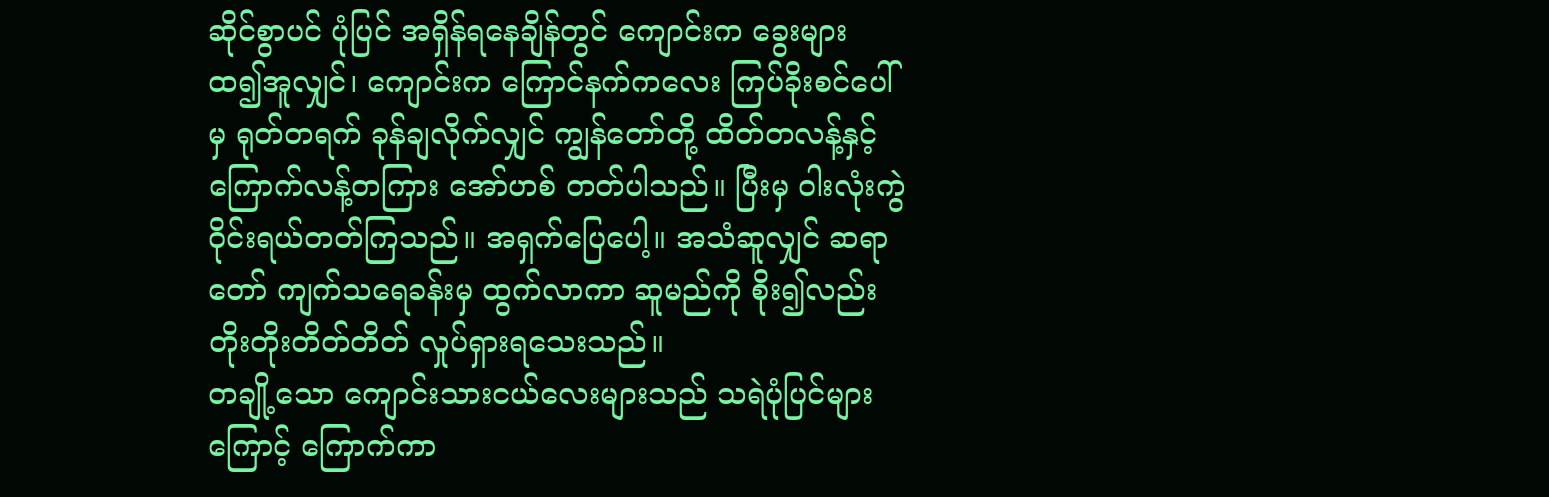ဆိုင်စွာပင် ပုံပြင် အရှိန်ရနေချိန်တွင် ကျောင်းက ခွေးများ ထ၍အူလျှင်၊ ကျောင်းက ကြောင်နက်ကလေး ကြပ်ခိုးစင်ပေါ်မှ ရုတ်တရက် ခုန်ချလိုက်လျှင် ကျွန်တော်တို့ ထိတ်တလန့်နှင့် ကြောက်လန့်တကြား အော်ဟစ် တတ်ပါသည်။ ပြီးမှ ဝါးလုံးကွဲ ဝိုင်းရယ်တတ်ကြသည်။ အရှက်ပြေပေါ့။ အသံဆူလျှင် ဆရာတော် ကျက်သရေခန်းမှ ထွက်လာကာ ဆူမည်ကို စိုး၍လည်း တိုးတိုးတိတ်တိတ် လှုပ်ရှားရသေးသည်။
တချို့သော ကျောင်းသားငယ်လေးများသည် သရဲပုံပြင်များကြောင့် ကြောက်ကာ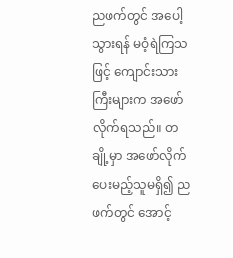ညဖက်တွင် အပေါ့သွားရန် မဝံ့ရဲကြသဖြင့် ကျောင်းသားကြီးများက အဖော်လိုက်ရသည်။ တချို့မှာ အဖော်လိုက်ပေးမည့်သူမရှိ၍ ညဖက်တွင် အောင့်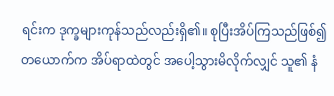ရင်းက ဒုက္ခများကုန်သည်လည်းရှိ၏။ စုပြီးအိပ်ကြသည်ဖြစ်၍ တယောက်က အိပ်ရာထဲတွင် အပေါ့သွားမိလိုက်လျှင် သူ၏ နံ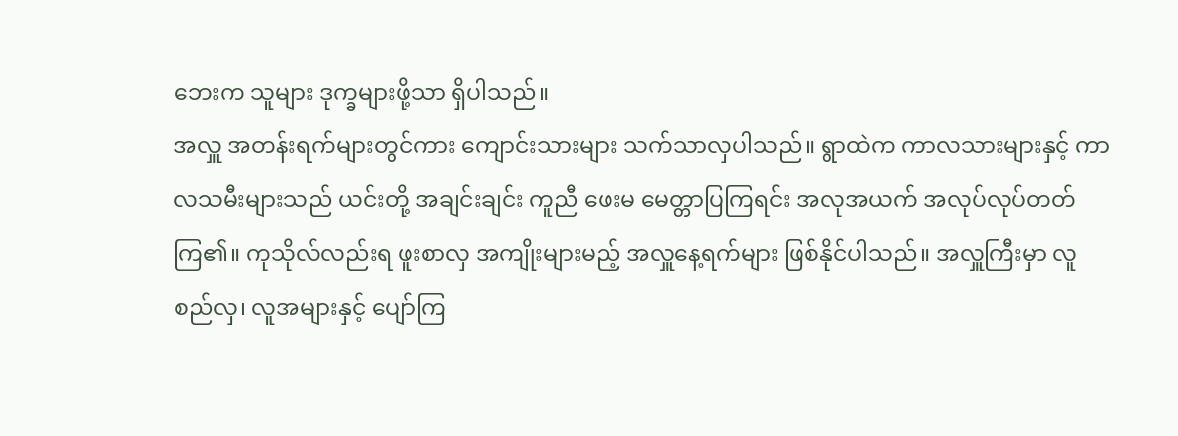ဘေးက သူများ ဒုက္ခများဖို့သာ ရှိပါသည်။
အလှူ အတန်းရက်များတွင်ကား ကျောင်းသားများ သက်သာလှပါသည်။ ရွာထဲက ကာလသားများနှင့် ကာလသမီးများသည် ယင်းတို့ အချင်းချင်း ကူညီ ဖေးမ မေတ္တာပြကြရင်း အလုအယက် အလုပ်လုပ်တတ်ကြ၏။ ကုသိုလ်လည်းရ ဖူးစာလှ အကျိုးများမည့် အလှူနေ့ရက်များ ဖြစ်နိုင်ပါသည်။ အလှူကြီးမှာ လူစည်လှ၊ လူအများနှင့် ပျော်ကြ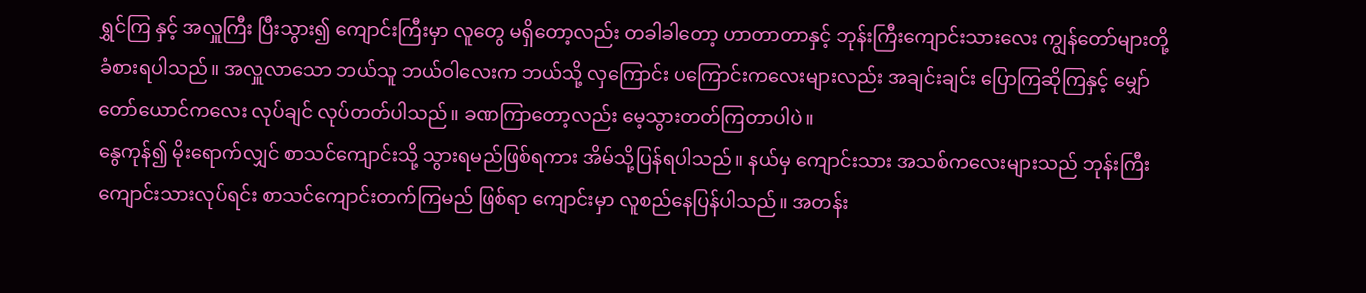ရွှင်ကြ နှင့် အလှူကြီး ပြီးသွား၍ ကျောင်းကြီးမှာ လူတွေ မရှိတော့လည်း တခါခါတော့ ဟာတာတာနှင့် ဘုန်းကြီးကျောင်းသားလေး ကျွန်တော်များတို့ ခံစားရပါသည်။ အလှူလာသော ဘယ်သူ ဘယ်ဝါလေးက ဘယ်သို့ လှကြောင်း ပကြောင်းကလေးများလည်း အချင်းချင်း ပြောကြဆိုကြနှင့် မျှော်တော်ယောင်ကလေး လုပ်ချင် လုပ်တတ်ပါသည်။ ခဏကြာတော့လည်း မေ့သွားတတ်ကြတာပါပဲ။
နွေကုန်၍ မိုးရောက်လျှင် စာသင်ကျောင်းသို့ သွားရမည်ဖြစ်ရကား အိမ်သို့ပြန်ရပါသည်။ နယ်မှ ကျောင်းသား အသစ်ကလေးများသည် ဘုန်းကြီးကျောင်းသားလုပ်ရင်း စာသင်ကျောင်းတက်ကြမည် ဖြစ်ရာ ကျောင်းမှာ လူစည်နေပြန်ပါသည်။ အတန်း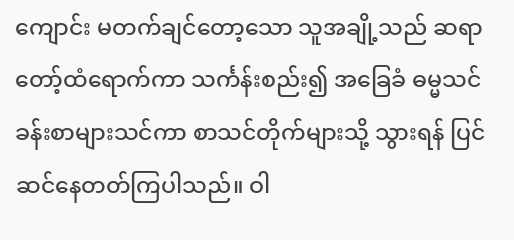ကျောင်း မတက်ချင်တော့သော သူအချို့သည် ဆရာတော့်ထံရောက်ကာ သင်္ကန်းစည်း၍ အခြေခံ ဓမ္မသင်ခန်းစာများသင်ကာ စာသင်တိုက်များသို့ သွားရန် ပြင်ဆင်နေတတ်ကြပါသည်။ ဝါ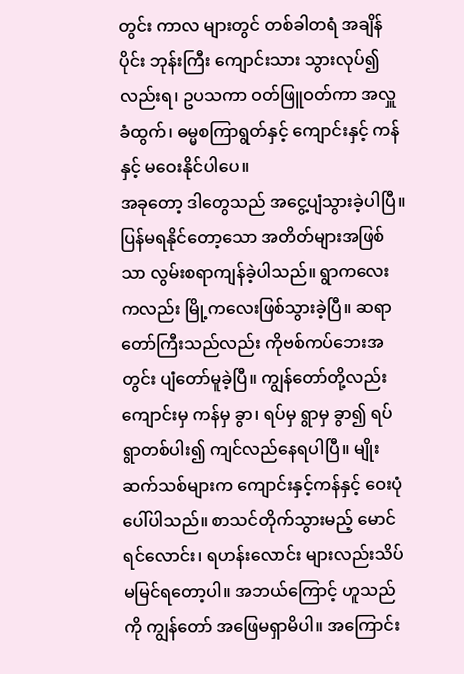တွင်း ကာလ များတွင် တစ်ခါတရံ အချိန်ပိုင်း ဘုန်းကြီး ကျောင်းသား သွားလုပ်၍လည်းရ၊ ဥပသကာ ဝတ်ဖြူဝတ်ကာ အလှူခံထွက်၊ ဓမ္မစကြာရွတ်နှင့် ကျောင်းနှင့် ကန်နှင့် မဝေးနိုင်ပါပေ။
အခုတော့ ဒါတွေသည် အငွေ့ပျံသွားခဲ့ပါပြီ။ ပြန်မရနိုင်တော့သော အတိတ်များအဖြစ်သာ လွမ်းစရာကျန်ခဲ့ပါသည်။ ရွာကလေးကလည်း မြို့ကလေးဖြစ်သွားခဲ့ပြီ။ ဆရာတော်ကြီးသည်လည်း ကိုဗစ်ကပ်ဘေးအတွင်း ပျံတော်မူခဲ့ပြီ။ ကျွန်တော်တို့လည်း ကျောင်းမှ ကန်မှ ခွာ၊ ရပ်မှ ရွာမှ ခွာ၍ ရပ်ရွာတစ်ပါး၍ ကျင်လည်နေရပါပြီ။ မျိုးဆက်သစ်များက ကျောင်းနှင့်ကန်နှင့် ဝေးပုံပေါ်ပါသည်။ စာသင်တိုက်သွားမည့် မောင်ရင်လောင်း၊ ရဟန်းလောင်း များလည်းသိပ် မမြင်ရတော့ပါ။ အဘယ်ကြောင့် ဟူသည်ကို ကျွန်တော် အဖြေမရှာမိပါ။ အကြောင်း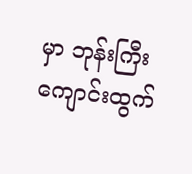မှာ ဘုန်းကြီးကျောင်းထွက်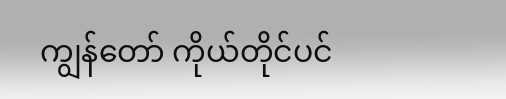ကျွန်တော် ကိုယ်တိုင်ပင်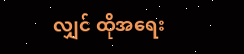လျှင် ထိုအရေး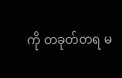ကို တခုတ်တရ မ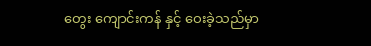တွေး ကျောင်းကန် နှင့် ဝေးခဲ့သည်မှာ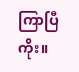ကြာပြီကိုး။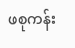ဖစုကန်း